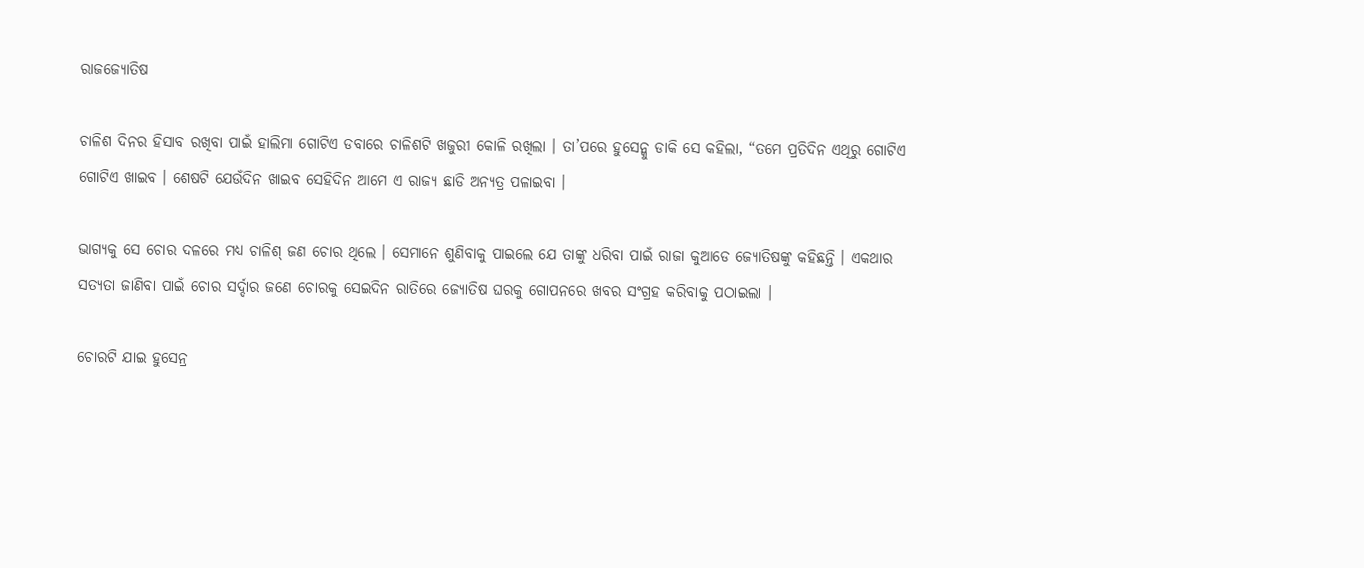ରାଜଜ୍ୟୋତିଷ

ଚାଳିଶ ଦିନର ହିସାବ ରଖିବା ପାଇଁ ହାଲିମା ଗୋଟିଏ ଡବାରେ ଚାଳିଶଟି ଖଜୁରୀ କୋଳି ରଖିଲା । ତା’ପରେ ହୁସେନ୍କୁ ଡାକି ସେ କହିଲା, “ତମେ ପ୍ରତିଦିନ ଏଥିରୁ ଗୋଟିଏ ଗୋଟିଏ ଖାଇବ । ଶେଷଟି ଯେଉଁଦିନ ଖାଇବ ସେହିଦିନ ଆମେ ଏ ରାଜ୍ୟ ଛାଡି ଅନ୍ୟତ୍ର ପଳାଇବା ।

ଭାଗ୍ୟକୁ ସେ ଚୋର ଦଳରେ ମଧ୍ୟ ଚାଳିଶ୍ ଜଣ ଚୋର ଥିଲେ । ସେମାନେ ଶୁଣିବାକୁ ପାଇଲେ ଯେ ତାଙ୍କୁ ଧରିବା ପାଇଁ ରାଜା କୁଆଡେ ଜ୍ୟୋତିଷଙ୍କୁ କହିଛନ୍ତି । ଏକଥାର ସତ୍ୟତା ଜାଣିବା ପାଇଁ ଚୋର ସର୍ଦ୍ଦାର ଜଣେ ଚୋରକୁ ସେଇଦିନ ରାତିରେ ଜ୍ୟୋତିଷ ଘରକୁ ଗୋପନରେ ଖବର ସଂଗ୍ରହ କରିବାକୁ ପଠାଇଲା ।

ଚୋରଟି ଯାଇ ହୁସେନ୍ର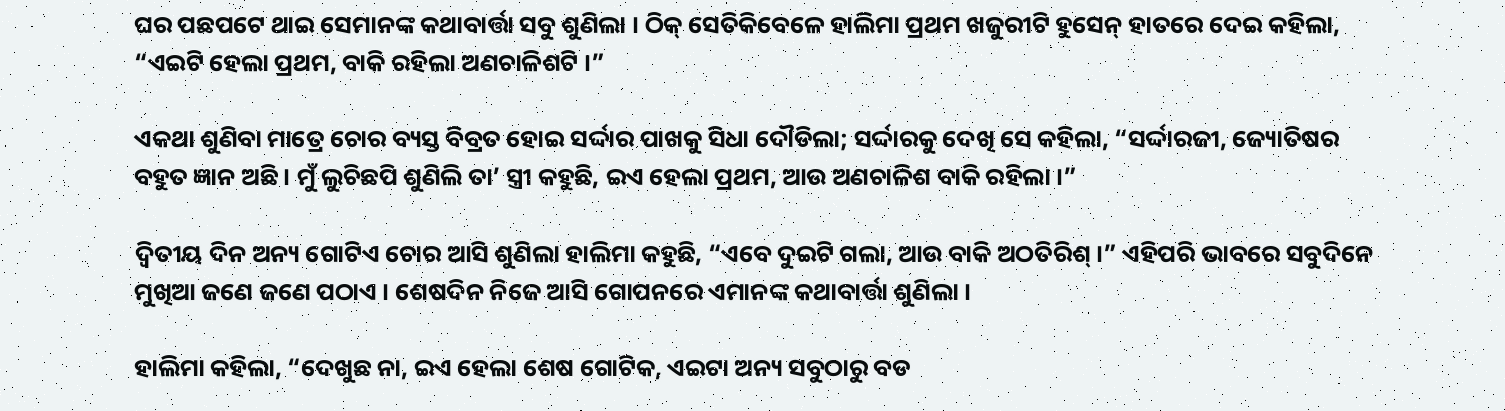ଘର ପଛପଟେ ଥାଇ ସେମାନଙ୍କ କଥାବାର୍ତ୍ତା ସବୁ ଶୁଣିଲା । ଠିକ୍ ସେତିକିବେଳେ ହାଲିମା ପ୍ରଥମ ଖଜୁରୀଟି ହୁସେନ୍ ହାତରେ ଦେଇ କହିଲା, “ଏଇଟି ହେଲା ପ୍ରଥମ, ବାକି ରହିଲା ଅଣଚାଳିଶଟି ।”

ଏକଥା ଶୁଣିବା ମାତ୍ରେ ଚୋର ବ୍ୟସ୍ତ ବିବ୍ରତ ହୋଇ ସର୍ଦ୍ଦାର ପାଖକୁ ସିଧା ଦୌଡିଲା; ସର୍ଦ୍ଦାରକୁ ଦେଖି ସେ କହିଲା, “ସର୍ଦ୍ଦାରଜୀ, ଜ୍ୟୋତିଷର ବହୁତ ଜ୍ଞାନ ଅଛି । ମୁଁ ଲୁଚିଛପି ଶୁଣିଲି ତା’ ସ୍ତ୍ରୀ କହୁଛି, ଇଏ ହେଲା ପ୍ରଥମ, ଆଉ ଅଣଚାଳିଶ ବାକି ରହିଲା ।”

ଦ୍ୱିତୀୟ ଦିନ ଅନ୍ୟ ଗୋଟିଏ ଚୋର ଆସି ଶୁଣିଲା ହାଲିମା କହୁଛି, “ଏବେ ଦୁଇଟି ଗଲା, ଆଉ ବାକି ଅଠତିରିଶ୍ ।” ଏହିପରି ଭାବରେ ସବୁଦିନେ ମୁଖିଆ ଜଣେ ଜଣେ ପଠାଏ । ଶେଷଦିନ ନିଜେ ଆସି ଗୋପନରେ ଏମାନଙ୍କ କଥାବାର୍ତ୍ତା ଶୁଣିଲା ।

ହାଲିମା କହିଲା, “ଦେଖୁଛ ନା, ଇଏ ହେଲା ଶେଷ ଗୋଟିକ, ଏଇଟା ଅନ୍ୟ ସବୁଠାରୁ ବଡ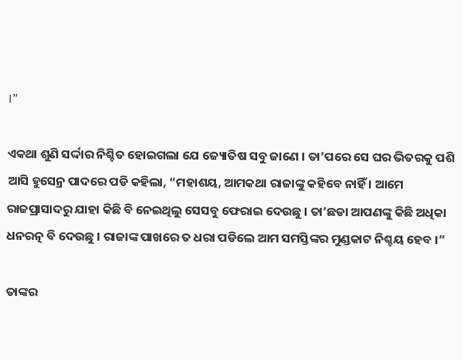।”

ଏକଥା ଶୁଣି ସର୍ଦ୍ଦାର ନିଶ୍ଚିତ ହୋଇଗଲା ଯେ ଜ୍ୟୋତିଷ ସବୁ ଜାଣେ । ତା’ପରେ ସେ ଘର ଭିତରକୁ ପଶି ଆସି ହୁସେନ୍ର ପାଦରେ ପଡି କହିଲା, “ମହାଶୟ, ଆମକଥା ରାଜାଙ୍କୁ କହିବେ ନାହିଁ । ଆମେ ରାଜପ୍ରାସାଦରୁ ଯାହା କିଛି ବି ନେଇଥିଲୁ ସେସବୁ ଫେରାଇ ଦେଉଛୁ । ତା’ଛଡା ଆପଣଙ୍କୁ କିଛି ଅଧିକା ଧନରତ୍ନ ବି ଦେଉଛୁ । ରାଜାଙ୍କ ପାଖରେ ତ ଧରା ପଡିଲେ ଆମ ସମସ୍ତିଙ୍କର ମୁଣ୍ଡକାଟ ନିଶ୍ଚୟ ହେବ ।”

ତାଙ୍କର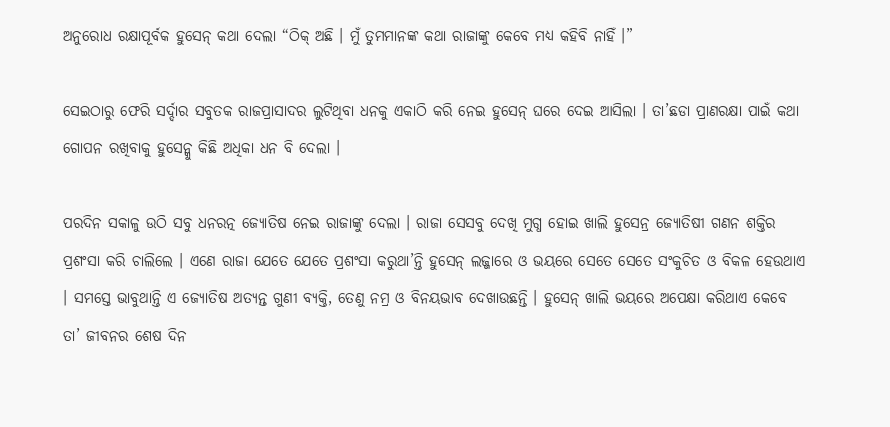ଅନୁରୋଧ ରକ୍ଷାପୂର୍ବକ ହୁସେନ୍ କଥା ଦେଲା “ଠିକ୍ ଅଛି । ମୁଁ ତୁମମାନଙ୍କ କଥା ରାଜାଙ୍କୁ କେବେ ମଧ୍ୟ କହିବି ନାହିଁ ।”

ସେଇଠାରୁ ଫେରି ସର୍ଦ୍ଦାର ସବୁତକ ରାଜପ୍ରାସାଦର ଲୁଟିଥିବା ଧନକୁ ଏକାଠି କରି ନେଇ ହୁସେନ୍ ଘରେ ଦେଇ ଆସିଲା । ତା’ଛଡା ପ୍ରାଣରକ୍ଷା ପାଇଁ କଥା ଗୋପନ ରଖିବାକୁ ହୁସେନ୍କୁ କିଛି ଅଧିକା ଧନ ବି ଦେଲା ।

ପରଦିନ ସକାଳୁ ଉଠି ସବୁ ଧନରତ୍ନ ଜ୍ୟୋତିଷ ନେଇ ରାଜାଙ୍କୁ ଦେଲା । ରାଜା ସେସବୁ ଦେଖି ମୁଗ୍ଧ ହୋଇ ଖାଲି ହୁସେନ୍ର ଜ୍ୟୋତିଷୀ ଗଣନ ଶକ୍ତିର ପ୍ରଶଂସା କରି ଚାଲିଲେ । ଏଣେ ରାଜା ଯେତେ ଯେତେ ପ୍ରଶଂସା କରୁଥା’ନ୍ତି ହୁସେନ୍ ଲଜ୍ଜାରେ ଓ ଭୟରେ ସେତେ ସେତେ ସଂକୁଚିତ ଓ ବିକଳ ହେଉଥାଏ । ସମସ୍ତେ ଭାବୁଥାନ୍ତି ଏ ଜ୍ୟୋତିଷ ଅତ୍ୟନ୍ତ ଗୁଣୀ ବ୍ୟକ୍ତି, ତେଣୁ ନମ୍ର ଓ ବିନୟଭାବ ଦେଖାଉଛନ୍ତି । ହୁସେନ୍ ଖାଲି ଭୟରେ ଅପେକ୍ଷା କରିଥାଏ କେବେ ତା’ ଜୀବନର ଶେଷ ଦିନ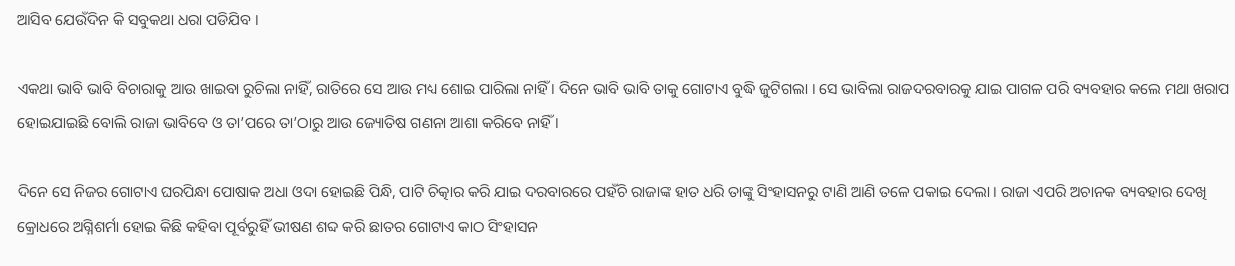ଆସିବ ଯେଉଁଦିନ କି ସବୁକଥା ଧରା ପଡିଯିବ ।

ଏକଥା ଭାବି ଭାବି ବିଚାରାକୁ ଆଉ ଖାଇବା ରୁଚିଲା ନାହିଁ, ରାତିରେ ସେ ଆଉ ମଧ୍ୟ ଶୋଇ ପାରିଲା ନାହିଁ । ଦିନେ ଭାବି ଭାବି ତାକୁ ଗୋଟାଏ ବୁଦ୍ଧି ଜୁଟିଗଲା । ସେ ଭାବିଲା ରାଜଦରବାରକୁ ଯାଇ ପାଗଳ ପରି ବ୍ୟବହାର କଲେ ମଥା ଖରାପ ହୋଇଯାଇଛି ବୋଲି ରାଜା ଭାବିବେ ଓ ତା’ପରେ ତା’ଠାରୁ ଆଉ ଜ୍ୟୋତିଷ ଗଣନା ଆଶା କରିବେ ନାହିଁ ।

ଦିନେ ସେ ନିଜର ଗୋଟାଏ ଘରପିନ୍ଧା ପୋଷାକ ଅଧା ଓଦା ହୋଇଛି ପିନ୍ଧି, ପାଟି ଚିତ୍କାର କରି ଯାଇ ଦରବାରରେ ପହଁଚି ରାଜାଙ୍କ ହାତ ଧରି ତାଙ୍କୁ ସିଂହାସନରୁ ଟାଣି ଆଣି ତଳେ ପକାଇ ଦେଲା । ରାଜା ଏପରି ଅଚାନକ ବ୍ୟବହାର ଦେଖି କ୍ରୋଧରେ ଅଗ୍ନିଶର୍ମା ହୋଇ କିଛି କହିବା ପୂର୍ବରୁହିଁ ଭୀଷଣ ଶବ୍ଦ କରି ଛାତର ଗୋଟାଏ କାଠ ସିଂହାସନ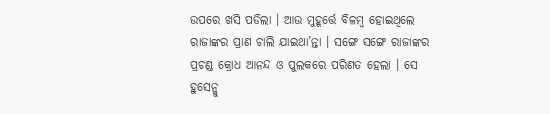ଉପରେ ଖସି ପଡିଲା । ଆଉ ମୁହୂର୍ତ୍ତେ ବିଳମ୍ବ ହୋଇଥିଲେ ରାଜାଙ୍କର ପ୍ରାଣ ଚାଲି ଯାଇଥା’ନ୍ତା । ସଙ୍ଗେ ସଙ୍ଗେ ରାଜାଙ୍କର ପ୍ରଚଣ୍ଡ କ୍ରୋଧ ଆନନ୍ଦ ଓ ପୁଲକରେ ପରିଣତ ହେଲା । ସେ ହୁସେନ୍କୁ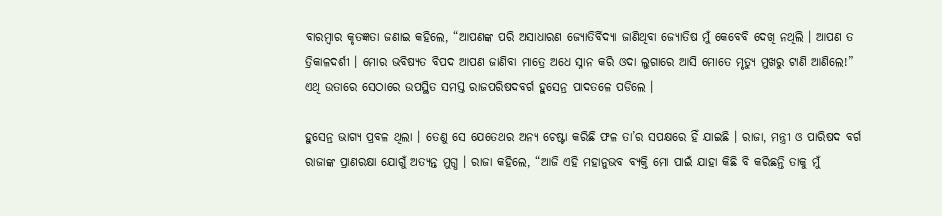ବାରମ୍ବାର କୃତଜ୍ଞତା ଜଣାଇ କହିଲେ, “ଆପଣଙ୍କ ପରି ଅସାଧାରଣ ଜ୍ୟୋତିର୍ବିଦ୍ୟା ଜାଣିଥିବା ଜ୍ୟୋତିଷ ମୁଁ କେବେବି ଦେଖି ନଥିଲି । ଆପଣ ତ ତ୍ରିକାଳଦର୍ଶୀ । ମୋର ଭବିଷ୍ୟତ ବିପଦ ଆପଣ ଜାଣିବା ମାତ୍ରେ ଅଧେ ସ୍ନାନ କରି ଓଦା ଲୁଗାରେ ଆସି ମୋତେ ମୃତ୍ୟୁ ମୁଖରୁ ଟାଣି ଆଣିଲେ!” ଏଥି ଉତାରେ ସେଠାରେ ଉପସ୍ଥିତ ସମସ୍ତ ରାଜପରିଷଦବର୍ଗ ହୁସେନ୍ର ପାଦତଳେ ପଡିଲେ ।

ହୁସେନ୍ର ଭାଗ୍ୟ ପ୍ରବଳ ଥିଲା । ତେଣୁ ସେ ଯେତେଥର ଅନ୍ୟ ଚେଷ୍ଟା କରିଛି ଫଳ ତା’ର ସପକ୍ଷରେ ହିଁ ଯାଇଛି । ରାଜା, ମନ୍ତ୍ରୀ ଓ ପାରିଷଦ ବର୍ଗ ରାଜାଙ୍କ ପ୍ରାଣରକ୍ଷା ଯୋଗୁଁ ଅତ୍ୟନ୍ତ ମୁଗ୍ଧ । ରାଜା କହିଲେ, “ଆଜି ଏହି ମହାନୁଭବ ବ୍ୟକ୍ତି ମୋ ପାଇଁ ଯାହା କିଛି ବି କରିଛନ୍ତି ତାକୁ ମୁଁ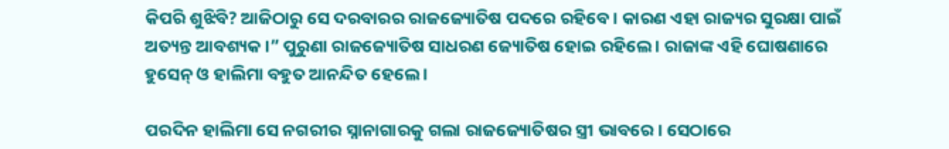କିପରି ଶୁଝିବି? ଆଜିଠାରୁ ସେ ଦରବାରର ରାଜଜ୍ୟୋତିଷ ପଦରେ ରହିବେ । କାରଣ ଏହା ରାଜ୍ୟର ସୁରକ୍ଷା ପାଇଁ ଅତ୍ୟନ୍ତ ଆବଶ୍ୟକ ।” ପୁରୁଣା ରାଜଜ୍ୟୋତିଷ ସାଧରଣ ଜ୍ୟୋତିଷ ହୋଇ ରହିଲେ । ରାଜାଙ୍କ ଏହି ଘୋଷଣାରେ ହୁସେନ୍ ଓ ହାଲିମା ବହୁତ ଆନନ୍ଦିତ ହେଲେ ।

ପରଦିନ ହାଲିମା ସେ ନଗରୀର ସ୍ନାନାଗାରକୁ ଗଲା ରାଜଜ୍ୟୋତିଷର ସ୍ତ୍ରୀ ଭାବରେ । ସେଠାରେ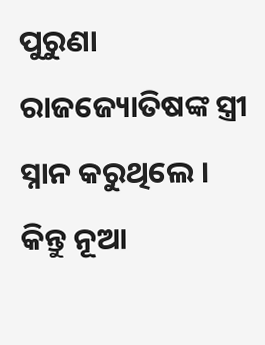ପୁରୁଣା ରାଜଜ୍ୟୋତିଷଙ୍କ ସ୍ତ୍ରୀ ସ୍ନାନ କରୁଥିଲେ । କିନ୍ତୁ ନୂଆ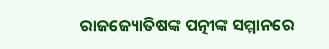ରାଜଜ୍ୟୋତିଷଙ୍କ ପତ୍ନୀଙ୍କ ସମ୍ମାନରେ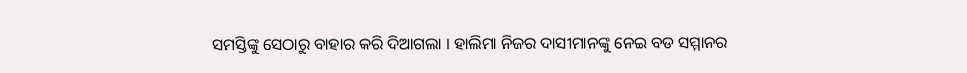ସମସ୍ତିଙ୍କୁ ସେଠାରୁ ବାହାର କରି ଦିଆଗଲା । ହାଲିମା ନିଜର ଦାସୀମାନଙ୍କୁ ନେଇ ବଡ ସମ୍ମାନର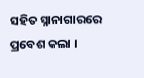ସହିତ ସ୍ନାନାଗାରରେ ପ୍ରବେଶ କଲା ।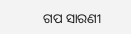ଗପ ସାରଣୀ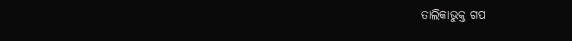ତାଲିକାଭୁକ୍ତ ଗପ